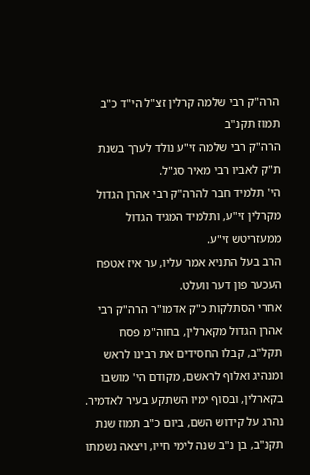הרה"ק רבי שלמה קרלין זצ"ל הי"ד כ"ב תמוז תקנ"ב
הרה"ק רבי שלמה זי"ע נולד לערך בשנת ת"ק לאביו רבי מאיר סג"ל.
הי' תלמיד חבר להרה"ק רבי אהרן הגדול מקרלין זי"ע, ותלמיד המגיד הגדול ממעזריטש זי"ע.
הרב בעל התניא אמר עליו, ער איז אטפח העכער פון דער וועלט.
אחרי הסתלקות כ"ק אדמו"ר הרה"ק רבי אהרן הגדול מקארלין, בחוה"מ פסח תקל"ב, קבלו החסידים את רבינו לראש ומנהיג ואלוף לראשם, מקודם הי' מושבו בקארלין, ובסוף ימיו השתקע בעיר לאדמיר.
נהרג על קידוש השם, ביום כ"ב תמוז שנת תקנ"ב, בן נ"ב שנה לימי חייו, ויצאה נשמתו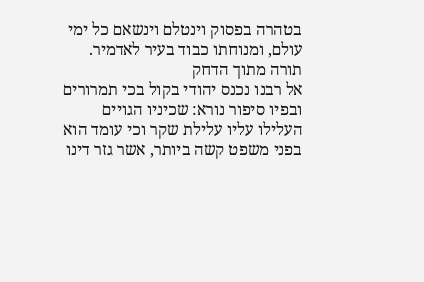בטהרה בפסוק וינטלם וינשאם כל ימי עולם, ומנוחתו כבוד בעיר לאדמיר.
תורה מתוך הדחק
אל רבנו נכנס יהודי בקול בכי תמרורים ובפיו סיפור נורא: שכיניו הגויים העלילו עליו עלילת שקר וכי עומד הוא בפני משפט קשה ביותר, אשר גזר דינו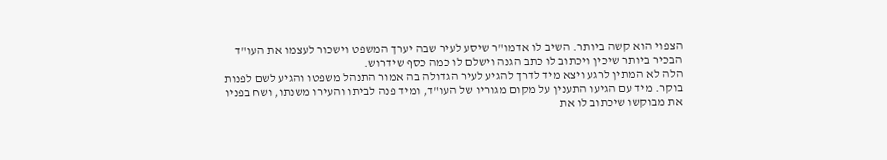הצפוי הוא קשה ביותר. השיב לו אדמו"ר שיסע לעיר שבה יערך המשפט וישכור לעצמו את העו"ד הבכיר ביותר שיכין ויכתוב לו כתב הגנה וישלם לו כמה כסף שידרוש.
הלה לא המתין לרגע ויצא מיד לדרך להגיע לעיר הגדולה בה אמור התנהל משפטו והגיע לשם לפנות בוקר. מיד עם הגיעו התענין על מקום מגוריו של העו"ד, ומיד פנה לביתו והעירו משנתו, ושח בפניו את מבוקשו שיכתוב לו את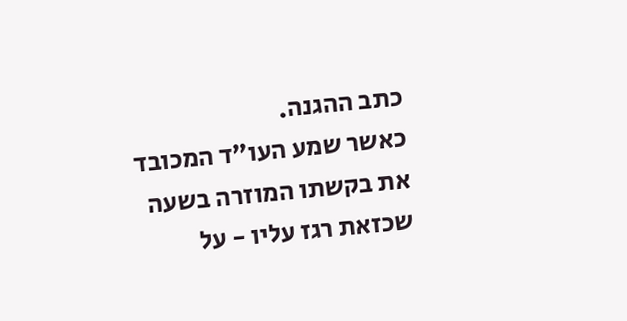כתב ההגנה.
כאשר שמע העו"ד המכובד את בקשתו המוזרה בשעה שכזאת רגז עליו - על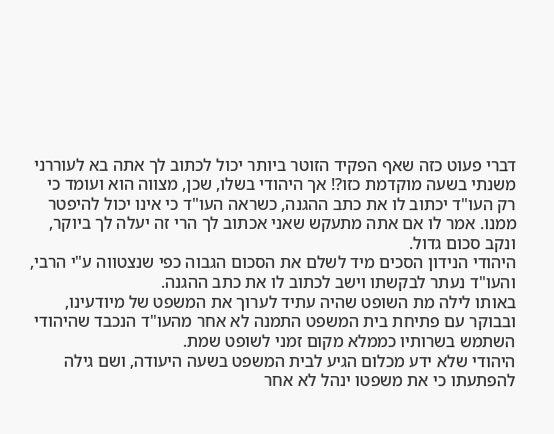דברי פעוט כזה שאף הפקיד הזוטר ביותר יכול לכתוב לך אתה בא לעוררני משנתי בשעה מוקדמת כזו?! אך היהודי בשלו, שכן, מצווה הוא ועומד כי רק העו"ד יכתוב לו את כתב ההגנה, כשראה העו"ד כי אינו יכול להיפטר ממנו. אמר לו אם אתה מתעקש שאני אכתוב לך הרי זה יעלה לך ביוקר, ונקב סכום גדול.
היהודי הנידון הסכים מיד לשלם את הסכום הגבוה כפי שנצטווה ע"י הרבי, והעו"ד נעתר לבקשתו וישב לכתוב לו את כתב ההגנה.
באותו לילה מת השופט שהיה עתיד לערוך את המשפט של מיודעינו, ובבוקר עם פתיחת בית המשפט התמנה לא אחר מהעו"ד הנכבד שהיהודי השתמש בשרותיו כממלא מקום זמני לשופט שמת.
היהודי שלא ידע מכלום הגיע לבית המשפט בשעה היעודה, ושם גילה להפתעתו כי את משפטו ינהל לא אחר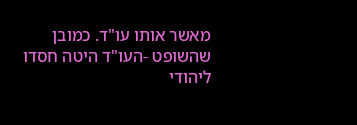מאשר אותו עו"ד. כמובן שהשופט -העו"ד היטה חסדו ליהודי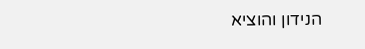הנידון והוציא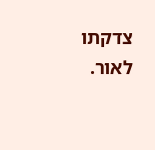צדקתו לאור.